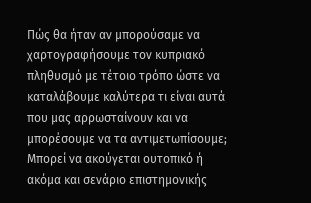Πώς θα ήταν αν μπορούσαμε να χαρτογραφήσουμε τον κυπριακό πληθυσμό με τέτοιο τρόπο ώστε να καταλάβουμε καλύτερα τι είναι αυτά που μας αρρωσταίνουν και να μπορέσουμε να τα αντιμετωπίσουμε; Μπορεί να ακούγεται ουτοπικό ή ακόμα και σενάριο επιστημονικής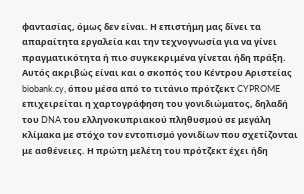φαντασίας, όμως δεν είναι. Η επιστήμη μας δίνει τα απαραίτητα εργαλεία και την τεχνογνωσία για να γίνει πραγματικότητα ή πιο συγκεκριμένα γίνεται ήδη πράξη.
Αυτός ακριβώς είναι και ο σκοπός του Κέντρου Αριστείας biobank.cy, όπου μέσα από το τιτάνιο πρότζεκτ CYPROME επιχειρείται η χαρτογράφηση του γονιδιώματος, δηλαδή του DNA του ελληνοκυπριακού πληθυσμού σε μεγάλη κλίμακα με στόχο τον εντοπισμό γονιδίων που σχετίζονται με ασθένειες. Η πρώτη μελέτη του πρότζεκτ έχει ήδη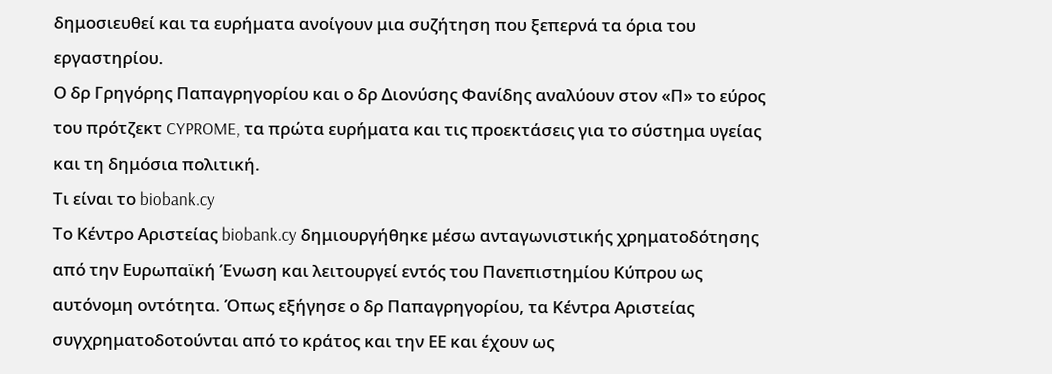δημοσιευθεί και τα ευρήματα ανοίγουν μια συζήτηση που ξεπερνά τα όρια του εργαστηρίου.
Ο δρ Γρηγόρης Παπαγρηγορίου και ο δρ Διονύσης Φανίδης αναλύουν στον «Π» το εύρος του πρότζεκτ CYPROME, τα πρώτα ευρήματα και τις προεκτάσεις για το σύστημα υγείας και τη δημόσια πολιτική.
Τι είναι το biobank.cy
Το Κέντρο Αριστείας biobank.cy δημιουργήθηκε μέσω ανταγωνιστικής χρηματοδότησης από την Ευρωπαϊκή Ένωση και λειτουργεί εντός του Πανεπιστημίου Κύπρου ως αυτόνομη οντότητα. Όπως εξήγησε ο δρ Παπαγρηγορίου, τα Κέντρα Αριστείας συγχρηματοδοτούνται από το κράτος και την ΕΕ και έχουν ως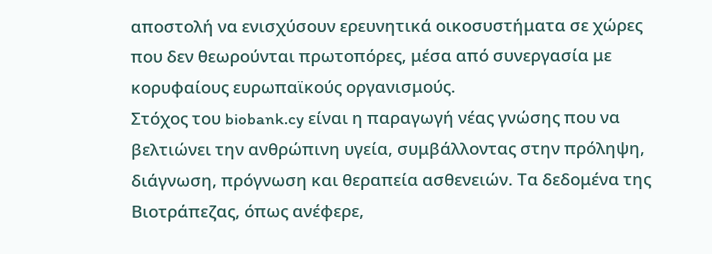αποστολή να ενισχύσουν ερευνητικά οικοσυστήματα σε χώρες που δεν θεωρούνται πρωτοπόρες, μέσα από συνεργασία με κορυφαίους ευρωπαϊκούς οργανισμούς.
Στόχος του biobank.cy είναι η παραγωγή νέας γνώσης που να βελτιώνει την ανθρώπινη υγεία, συμβάλλοντας στην πρόληψη, διάγνωση, πρόγνωση και θεραπεία ασθενειών. Τα δεδομένα της Βιοτράπεζας, όπως ανέφερε,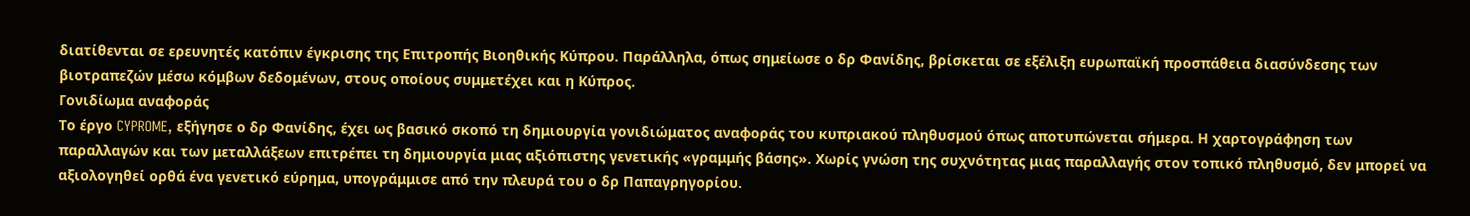διατίθενται σε ερευνητές κατόπιν έγκρισης της Επιτροπής Βιοηθικής Κύπρου. Παράλληλα, όπως σημείωσε ο δρ Φανίδης, βρίσκεται σε εξέλιξη ευρωπαϊκή προσπάθεια διασύνδεσης των βιοτραπεζών μέσω κόμβων δεδομένων, στους οποίους συμμετέχει και η Κύπρος.
Γονιδίωμα αναφοράς
Το έργο CYPROME, εξήγησε ο δρ Φανίδης, έχει ως βασικό σκοπό τη δημιουργία γονιδιώματος αναφοράς του κυπριακού πληθυσμού όπως αποτυπώνεται σήμερα. Η χαρτογράφηση των παραλλαγών και των μεταλλάξεων επιτρέπει τη δημιουργία μιας αξιόπιστης γενετικής «γραμμής βάσης». Χωρίς γνώση της συχνότητας μιας παραλλαγής στον τοπικό πληθυσμό, δεν μπορεί να αξιολογηθεί ορθά ένα γενετικό εύρημα, υπογράμμισε από την πλευρά του ο δρ Παπαγρηγορίου.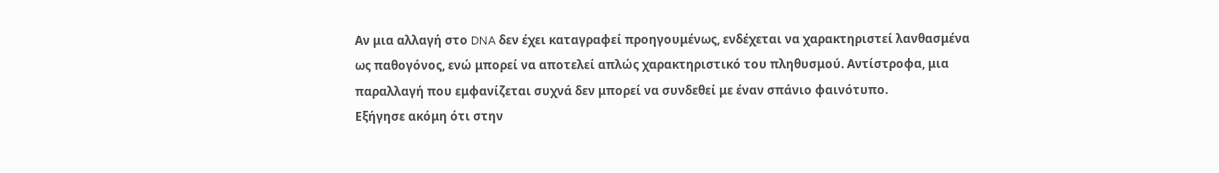Αν μια αλλαγή στο DNA δεν έχει καταγραφεί προηγουμένως, ενδέχεται να χαρακτηριστεί λανθασμένα ως παθογόνος, ενώ μπορεί να αποτελεί απλώς χαρακτηριστικό του πληθυσμού. Αντίστροφα, μια παραλλαγή που εμφανίζεται συχνά δεν μπορεί να συνδεθεί με έναν σπάνιο φαινότυπο.
Εξήγησε ακόμη ότι στην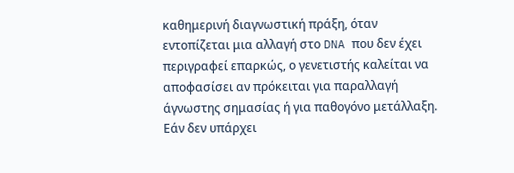καθημερινή διαγνωστική πράξη, όταν εντοπίζεται μια αλλαγή στο DNA που δεν έχει περιγραφεί επαρκώς, ο γενετιστής καλείται να αποφασίσει αν πρόκειται για παραλλαγή άγνωστης σημασίας ή για παθογόνο μετάλλαξη. Εάν δεν υπάρχει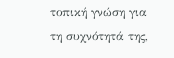τοπική γνώση για τη συχνότητά της,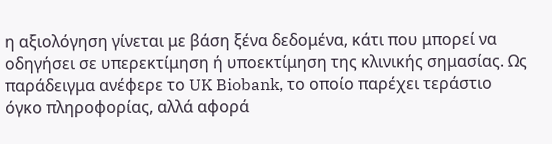η αξιολόγηση γίνεται με βάση ξένα δεδομένα, κάτι που μπορεί να οδηγήσει σε υπερεκτίμηση ή υποεκτίμηση της κλινικής σημασίας. Ως παράδειγμα ανέφερε το UK Biobank, το οποίο παρέχει τεράστιο όγκο πληροφορίας, αλλά αφορά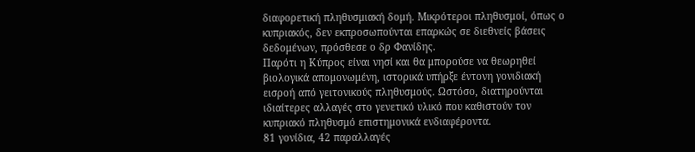διαφορετική πληθυσμιακή δομή. Μικρότεροι πληθυσμοί, όπως ο κυπριακός, δεν εκπροσωπούνται επαρκώς σε διεθνείς βάσεις δεδομένων, πρόσθεσε ο δρ Φανίδης.
Παρότι η Κύπρος είναι νησί και θα μπορούσε να θεωρηθεί βιολογικά απομονωμένη, ιστορικά υπήρξε έντονη γονιδιακή εισροή από γειτονικούς πληθυσμούς. Ωστόσο, διατηρούνται ιδιαίτερες αλλαγές στο γενετικό υλικό που καθιστούν τον κυπριακό πληθυσμό επιστημονικά ενδιαφέροντα.
81 γονίδια, 42 παραλλαγές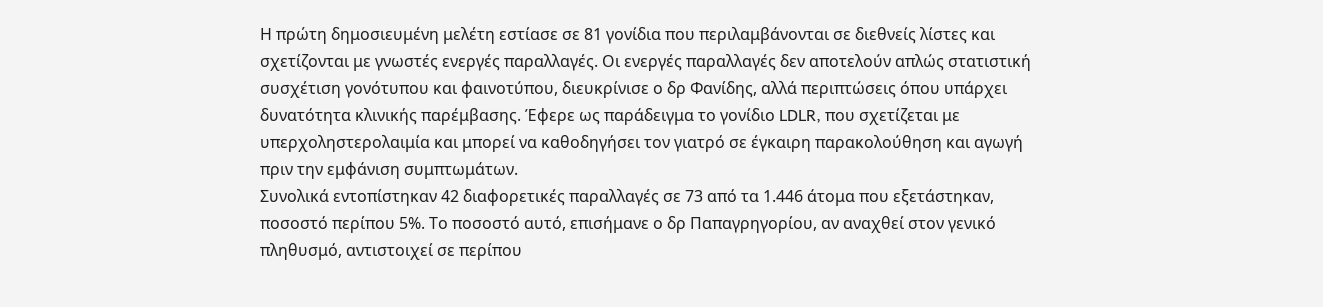Η πρώτη δημοσιευμένη μελέτη εστίασε σε 81 γονίδια που περιλαμβάνονται σε διεθνείς λίστες και σχετίζονται με γνωστές ενεργές παραλλαγές. Οι ενεργές παραλλαγές δεν αποτελούν απλώς στατιστική συσχέτιση γονότυπου και φαινοτύπου, διευκρίνισε ο δρ Φανίδης, αλλά περιπτώσεις όπου υπάρχει δυνατότητα κλινικής παρέμβασης. Έφερε ως παράδειγμα το γονίδιο LDLR, που σχετίζεται με υπερχοληστερολαιμία και μπορεί να καθοδηγήσει τον γιατρό σε έγκαιρη παρακολούθηση και αγωγή πριν την εμφάνιση συμπτωμάτων.
Συνολικά εντοπίστηκαν 42 διαφορετικές παραλλαγές σε 73 από τα 1.446 άτομα που εξετάστηκαν, ποσοστό περίπου 5%. Το ποσοστό αυτό, επισήμανε ο δρ Παπαγρηγορίου, αν αναχθεί στον γενικό πληθυσμό, αντιστοιχεί σε περίπου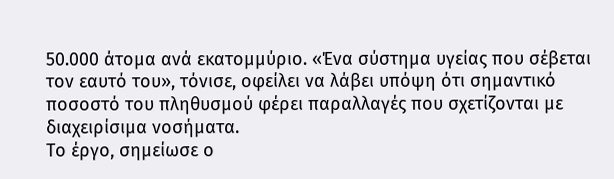50.000 άτομα ανά εκατομμύριο. «Ένα σύστημα υγείας που σέβεται τον εαυτό του», τόνισε, οφείλει να λάβει υπόψη ότι σημαντικό ποσοστό του πληθυσμού φέρει παραλλαγές που σχετίζονται με διαχειρίσιμα νοσήματα.
Το έργο, σημείωσε ο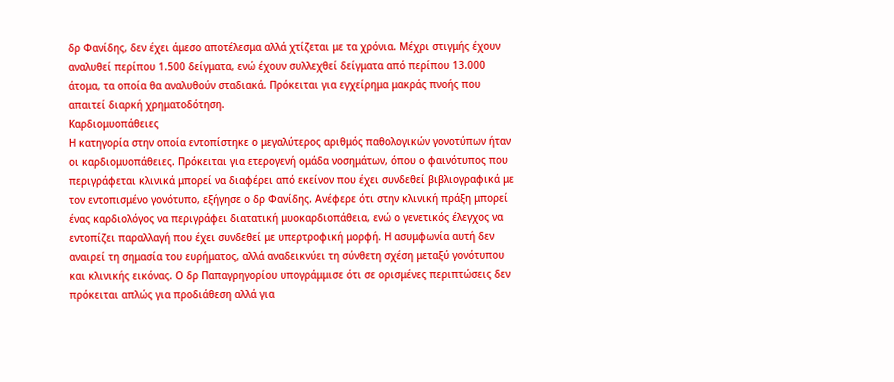δρ Φανίδης, δεν έχει άμεσο αποτέλεσμα αλλά χτίζεται με τα χρόνια. Μέχρι στιγμής έχουν αναλυθεί περίπου 1.500 δείγματα, ενώ έχουν συλλεχθεί δείγματα από περίπου 13.000 άτομα, τα οποία θα αναλυθούν σταδιακά. Πρόκειται για εγχείρημα μακράς πνοής που απαιτεί διαρκή χρηματοδότηση.
Καρδιομυοπάθειες
Η κατηγορία στην οποία εντοπίστηκε ο μεγαλύτερος αριθμός παθολογικών γονοτύπων ήταν οι καρδιομυοπάθειες. Πρόκειται για ετερογενή ομάδα νοσημάτων, όπου ο φαινότυπος που περιγράφεται κλινικά μπορεί να διαφέρει από εκείνον που έχει συνδεθεί βιβλιογραφικά με τον εντοπισμένο γονότυπο, εξήγησε ο δρ Φανίδης. Ανέφερε ότι στην κλινική πράξη μπορεί ένας καρδιολόγος να περιγράφει διατατική μυοκαρδιοπάθεια, ενώ ο γενετικός έλεγχος να εντοπίζει παραλλαγή που έχει συνδεθεί με υπερτροφική μορφή. Η ασυμφωνία αυτή δεν αναιρεί τη σημασία του ευρήματος, αλλά αναδεικνύει τη σύνθετη σχέση μεταξύ γονότυπου και κλινικής εικόνας. Ο δρ Παπαγρηγορίου υπογράμμισε ότι σε ορισμένες περιπτώσεις δεν πρόκειται απλώς για προδιάθεση αλλά για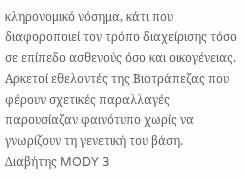κληρονομικό νόσημα, κάτι που διαφοροποιεί τον τρόπο διαχείρισης τόσο σε επίπεδο ασθενούς όσο και οικογένειας. Αρκετοί εθελοντές της Βιοτράπεζας που φέρουν σχετικές παραλλαγές παρουσίαζαν φαινότυπο χωρίς να γνωρίζουν τη γενετική του βάση.
Διαβήτης MODY 3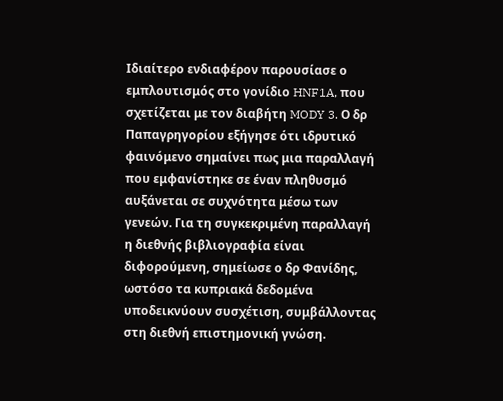Ιδιαίτερο ενδιαφέρον παρουσίασε ο εμπλουτισμός στο γονίδιο HNF1A, που σχετίζεται με τον διαβήτη MODY 3. Ο δρ Παπαγρηγορίου εξήγησε ότι ιδρυτικό φαινόμενο σημαίνει πως μια παραλλαγή που εμφανίστηκε σε έναν πληθυσμό αυξάνεται σε συχνότητα μέσω των γενεών. Για τη συγκεκριμένη παραλλαγή η διεθνής βιβλιογραφία είναι διφορούμενη, σημείωσε ο δρ Φανίδης, ωστόσο τα κυπριακά δεδομένα υποδεικνύουν συσχέτιση, συμβάλλοντας στη διεθνή επιστημονική γνώση.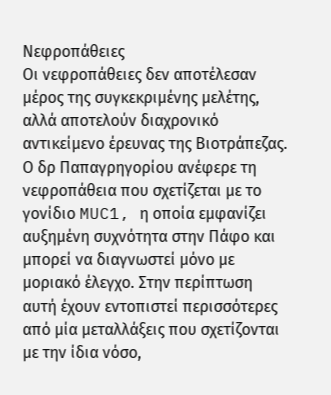Νεφροπάθειες
Οι νεφροπάθειες δεν αποτέλεσαν μέρος της συγκεκριμένης μελέτης, αλλά αποτελούν διαχρονικό αντικείμενο έρευνας της Βιοτράπεζας. Ο δρ Παπαγρηγορίου ανέφερε τη νεφροπάθεια που σχετίζεται με το γονίδιο MUC1, η οποία εμφανίζει αυξημένη συχνότητα στην Πάφο και μπορεί να διαγνωστεί μόνο με μοριακό έλεγχο. Στην περίπτωση αυτή έχουν εντοπιστεί περισσότερες από μία μεταλλάξεις που σχετίζονται με την ίδια νόσο,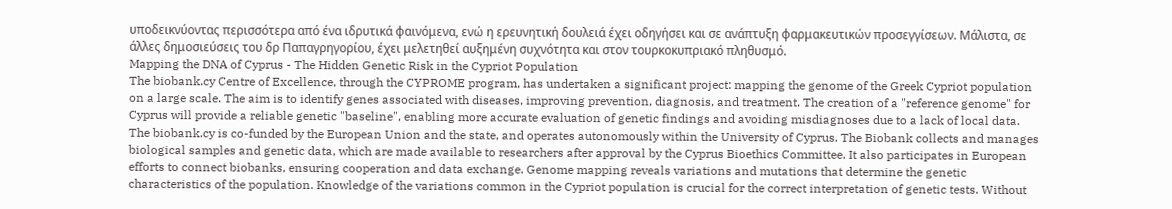υποδεικνύοντας περισσότερα από ένα ιδρυτικά φαινόμενα, ενώ η ερευνητική δουλειά έχει οδηγήσει και σε ανάπτυξη φαρμακευτικών προσεγγίσεων. Μάλιστα, σε άλλες δημοσιεύσεις του δρ Παπαγρηγορίου, έχει μελετηθεί αυξημένη συχνότητα και στον τουρκοκυπριακό πληθυσμό.
Mapping the DNA of Cyprus - The Hidden Genetic Risk in the Cypriot Population
The biobank.cy Centre of Excellence, through the CYPROME program, has undertaken a significant project: mapping the genome of the Greek Cypriot population on a large scale. The aim is to identify genes associated with diseases, improving prevention, diagnosis, and treatment. The creation of a "reference genome" for Cyprus will provide a reliable genetic "baseline", enabling more accurate evaluation of genetic findings and avoiding misdiagnoses due to a lack of local data. The biobank.cy is co-funded by the European Union and the state, and operates autonomously within the University of Cyprus. The Biobank collects and manages biological samples and genetic data, which are made available to researchers after approval by the Cyprus Bioethics Committee. It also participates in European efforts to connect biobanks, ensuring cooperation and data exchange. Genome mapping reveals variations and mutations that determine the genetic characteristics of the population. Knowledge of the variations common in the Cypriot population is crucial for the correct interpretation of genetic tests. Without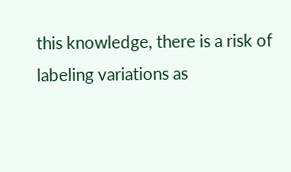this knowledge, there is a risk of labeling variations as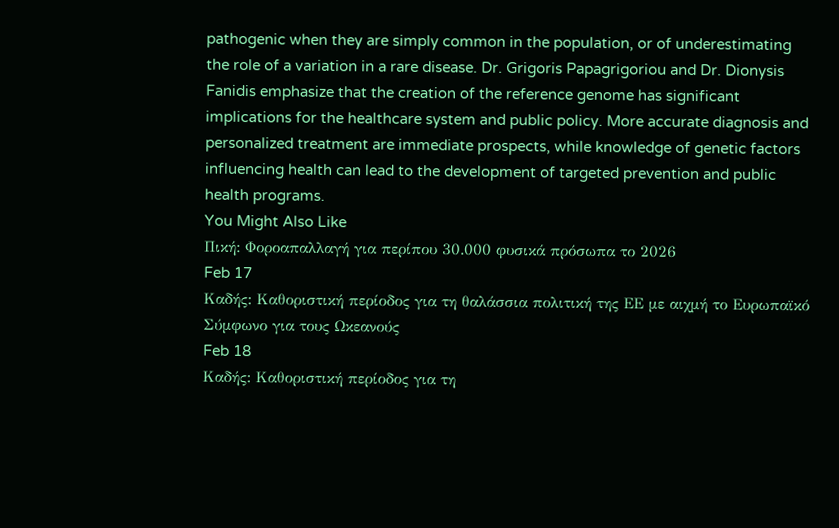pathogenic when they are simply common in the population, or of underestimating the role of a variation in a rare disease. Dr. Grigoris Papagrigoriou and Dr. Dionysis Fanidis emphasize that the creation of the reference genome has significant implications for the healthcare system and public policy. More accurate diagnosis and personalized treatment are immediate prospects, while knowledge of genetic factors influencing health can lead to the development of targeted prevention and public health programs.
You Might Also Like
Πική: Φοροαπαλλαγή για περίπου 30.000 φυσικά πρόσωπα το 2026
Feb 17
Καδής: Καθοριστική περίοδος για τη θαλάσσια πολιτική της ΕΕ με αιχμή το Ευρωπαϊκό Σύμφωνο για τους Ωκεανούς
Feb 18
Καδής: Καθοριστική περίοδος για τη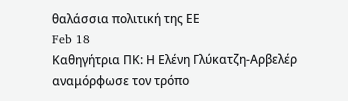θαλάσσια πολιτική της ΕΕ
Feb 18
Καθηγήτρια ΠΚ: Η Ελένη Γλύκατζη-Αρβελέρ αναμόρφωσε τον τρόπο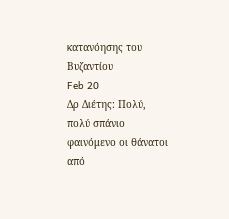κατανόησης του Βυζαντίου
Feb 20
Δρ Διέτης: Πολύ, πολύ σπάνιο φαινόμενο οι θάνατοι από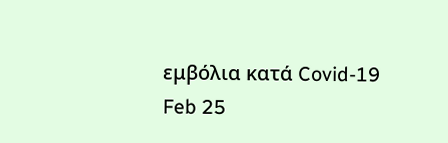εμβόλια κατά Covid-19
Feb 25